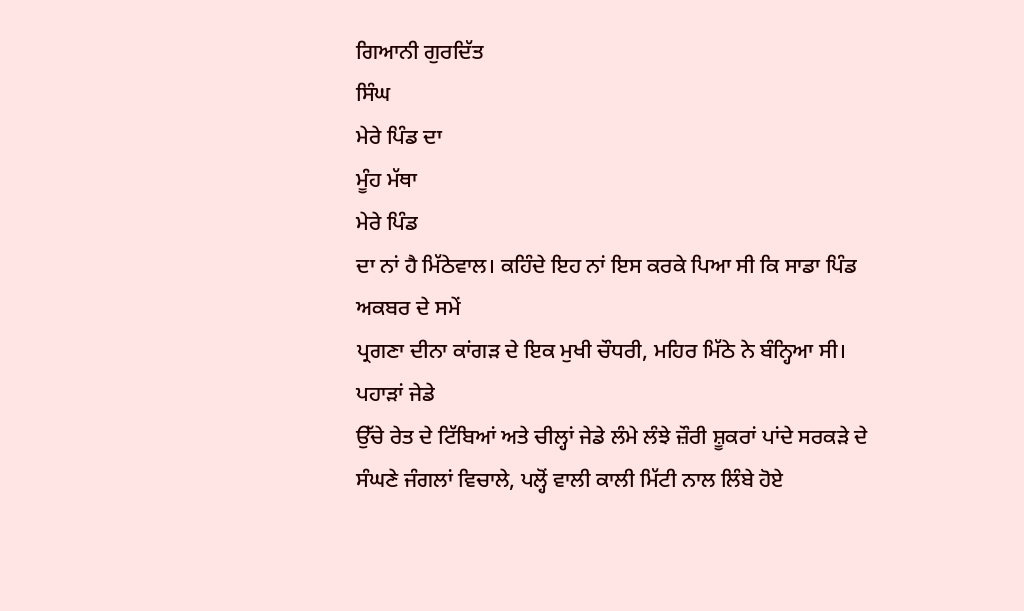ਗਿਆਨੀ ਗੁਰਦਿੱਤ
ਸਿੰਘ
ਮੇਰੇ ਪਿੰਡ ਦਾ
ਮੂੰਹ ਮੱਥਾ
ਮੇਰੇ ਪਿੰਡ
ਦਾ ਨਾਂ ਹੈ ਮਿੱਠੇਵਾਲ। ਕਹਿੰਦੇ ਇਹ ਨਾਂ ਇਸ ਕਰਕੇ ਪਿਆ ਸੀ ਕਿ ਸਾਡਾ ਪਿੰਡ ਅਕਬਰ ਦੇ ਸਮੇਂ
ਪ੍ਰਗਣਾ ਦੀਨਾ ਕਾਂਗਡ਼ ਦੇ ਇਕ ਮੁਖੀ ਚੌਧਰੀ, ਮਹਿਰ ਮਿੱਠੇ ਨੇ ਬੰਨ੍ਹਿਆ ਸੀ। ਪਹਾਡ਼ਾਂ ਜੇਡੇ
ਉੱਚੇ ਰੇਤ ਦੇ ਟਿੱਬਿਆਂ ਅਤੇ ਚੀਲ੍ਹਾਂ ਜੇਡੇ ਲੰਮੇ ਲੰਝੇ ਜ਼ੌਰੀ ਸ਼ੂਕਰਾਂ ਪਾਂਦੇ ਸਰਕਡ਼ੇ ਦੇ
ਸੰਘਣੇ ਜੰਗਲਾਂ ਵਿਚਾਲੇ, ਪਲ੍ਹੋਂ ਵਾਲੀ ਕਾਲੀ ਮਿੱਟੀ ਨਾਲ ਲਿੰਬੇ ਹੋਏ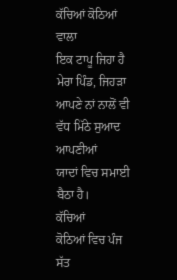ਕੱਚਿਆਂ ਕੋਠਿਆਂ ਵਾਲਾ
ਇਕ ਟਾਪੂ ਜਿਹਾ ਹੈ ਮੇਰਾ ਪਿੰਡ, ਜਿਹਡ਼ਾ ਆਪਣੇ ਨਾਂ ਨਾਲੋਂ ਵੀ ਵੱਧ ਮਿੱਠੇ ਸੁਆਦ ਆਪਣੀਆਂ
ਯਾਦਾਂ ਵਿਚ ਸਮਾਈ ਬੈਠਾ ਹੈ।
ਕੱਚਿਆਂ
ਕੋਠਿਆਂ ਵਿਚ ਪੰਜ ਸੱਤ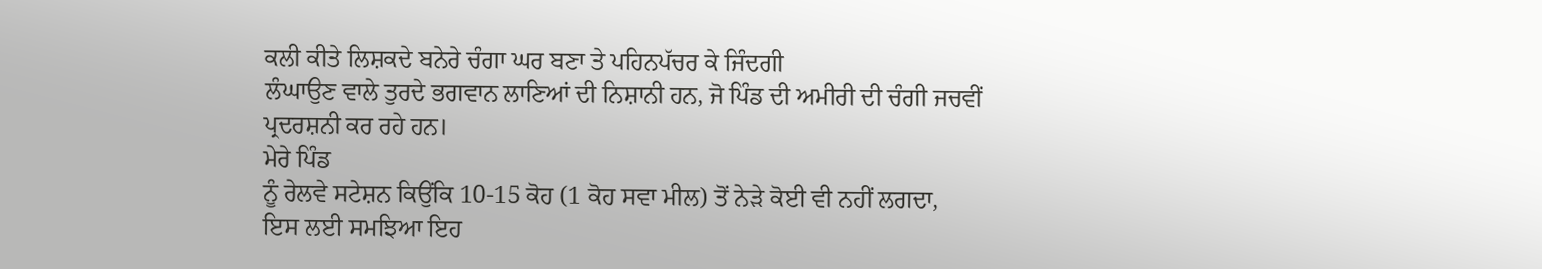ਕਲੀ ਕੀਤੇ ਲਿਸ਼ਕਦੇ ਬਨੇਰੇ ਚੰਗਾ ਘਰ ਬਣਾ ਤੇ ਪਹਿਨਪੱਚਰ ਕੇ ਜਿੰਦਗੀ
ਲੰਘਾਉਣ ਵਾਲੇ ਤੁਰਦੇ ਭਗਵਾਨ ਲਾਣਿਆਂ ਦੀ ਨਿਸ਼ਾਨੀ ਹਨ, ਜੋ ਪਿੰਡ ਦੀ ਅਮੀਰੀ ਦੀ ਚੰਗੀ ਜਚਵੀਂ
ਪ੍ਰਦਰਸ਼ਨੀ ਕਰ ਰਹੇ ਹਨ।
ਮੇਰੇ ਪਿੰਡ
ਨੂੰ ਰੇਲਵੇ ਸਟੇਸ਼ਨ ਕਿਉਂਕਿ 10-15 ਕੋਹ (1 ਕੋਹ ਸਵਾ ਮੀਲ) ਤੋਂ ਨੇਡ਼ੇ ਕੋਈ ਵੀ ਨਹੀਂ ਲਗਦਾ,
ਇਸ ਲਈ ਸਮਝਿਆ ਇਹ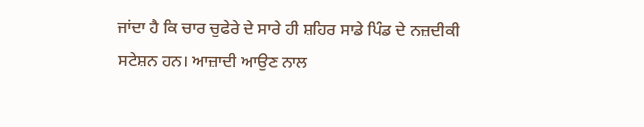ਜਾਂਦਾ ਹੈ ਕਿ ਚਾਰ ਚੁਫੇਰੇ ਦੇ ਸਾਰੇ ਹੀ ਸ਼ਹਿਰ ਸਾਡੇ ਪਿੰਡ ਦੇ ਨਜ਼ਦੀਕੀ
ਸਟੇਸ਼ਨ ਹਨ। ਆਜ਼ਾਦੀ ਆਉਣ ਨਾਲ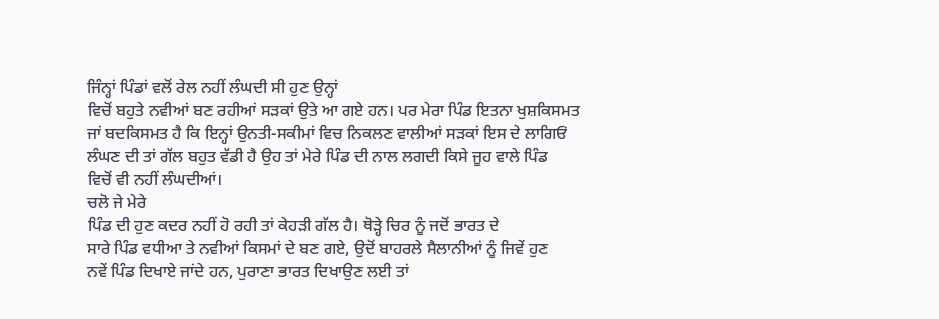ਜਿੰਨ੍ਹਾਂ ਪਿੰਡਾਂ ਵਲੋਂ ਰੇਲ ਨਹੀਂ ਲੰਘਦੀ ਸੀ ਹੁਣ ਉਨ੍ਹਾਂ
ਵਿਚੋਂ ਬਹੁਤੇ ਨਵੀਆਂ ਬਣ ਰਹੀਆਂ ਸਡ਼ਕਾਂ ਉਤੇ ਆ ਗਏ ਹਨ। ਪਰ ਮੇਰਾ ਪਿੰਡ ਇਤਨਾ ਖੁਸ਼ਕਿਸਮਤ
ਜਾਂ ਬਦਕਿਸਮਤ ਹੈ ਕਿ ਇਨ੍ਹਾਂ ਉਨਤੀ-ਸਕੀਮਾਂ ਵਿਚ ਨਿਕਲਣ ਵਾਲੀਆਂ ਸਡ਼ਕਾਂ ਇਸ ਦੇ ਲਾਗਿਓਂ
ਲੰਘਣ ਦੀ ਤਾਂ ਗੱਲ ਬਹੁਤ ਵੱਡੀ ਹੈ ਉਹ ਤਾਂ ਮੇਰੇ ਪਿੰਡ ਦੀ ਨਾਲ ਲਗਦੀ ਕਿਸੇ ਜੂਹ ਵਾਲੇ ਪਿੰਡ
ਵਿਚੋਂ ਵੀ ਨਹੀਂ ਲੰਘਦੀਆਂ।
ਚਲੋ ਜੇ ਮੇਰੇ
ਪਿੰਡ ਦੀ ਹੁਣ ਕਦਰ ਨਹੀਂ ਹੋ ਰਹੀ ਤਾਂ ਕੇਹਡ਼ੀ ਗੱਲ ਹੈ। ਥੋਡ਼੍ਹੇ ਚਿਰ ਨੂੰ ਜਦੋਂ ਭਾਰਤ ਦੇ
ਸਾਰੇ ਪਿੰਡ ਵਧੀਆ ਤੇ ਨਵੀਆਂ ਕਿਸਮਾਂ ਦੇ ਬਣ ਗਏ, ਉਦੋਂ ਬਾਹਰਲੇ ਸੈਲਾਨੀਆਂ ਨੂੰ ਜਿਵੇਂ ਹੁਣ
ਨਵੇਂ ਪਿੰਡ ਦਿਖਾਏ ਜਾਂਦੇ ਹਨ, ਪੁਰਾਣਾ ਭਾਰਤ ਦਿਖਾਉਣ ਲਈ ਤਾਂ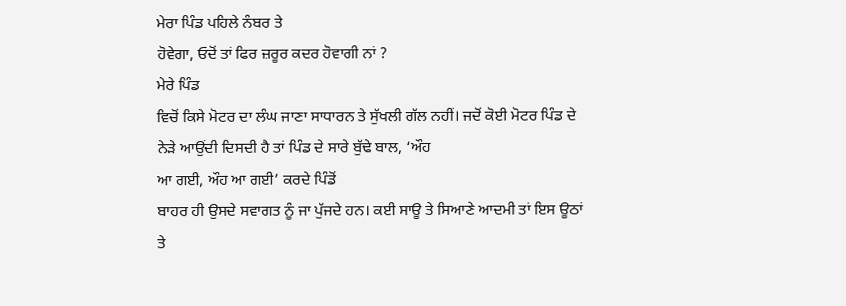ਮੇਰਾ ਪਿੰਡ ਪਹਿਲੇ ਨੰਬਰ ਤੇ
ਹੋਵੇਗਾ, ਓਦੋਂ ਤਾਂ ਫਿਰ ਜ਼ਰੂਰ ਕਦਰ ਹੋਵਾਗੀ ਨਾਂ ?
ਮੇਰੇ ਪਿੰਡ
ਵਿਚੋਂ ਕਿਸੇ ਮੋਟਰ ਦਾ ਲੰਘ ਜਾਣਾ ਸਾਧਾਰਨ ਤੇ ਸੁੱਖਲੀ ਗੱਲ ਨਹੀਂ। ਜਦੋਂ ਕੋਈ ਮੋਟਰ ਪਿੰਡ ਦੇ
ਨੇਡ਼ੇ ਆਉਂਦੀ ਦਿਸਦੀ ਹੈ ਤਾਂ ਪਿੰਡ ਦੇ ਸਾਰੇ ਬੁੱਢੇ ਬਾਲ, ‘ਔਹ
ਆ ਗਈ, ਔਹ ਆ ਗਈ’ ਕਰਦੇ ਪਿੰਡੋਂ
ਬਾਹਰ ਹੀ ਉਸਦੇ ਸਵਾਗਤ ਨੂੰ ਜਾ ਪੁੱਜਦੇ ਹਨ। ਕਈ ਸਾਊ ਤੇ ਸਿਆਣੇ ਆਦਮੀ ਤਾਂ ਇਸ ਊਠਾਂ ਤੇ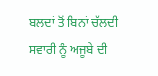ਬਲਦਾਂ ਤੋਂ ਬਿਨਾਂ ਚੱਲਦੀ ਸਵਾਰੀ ਨੂੰ ਅਜੂਬੇ ਦੀ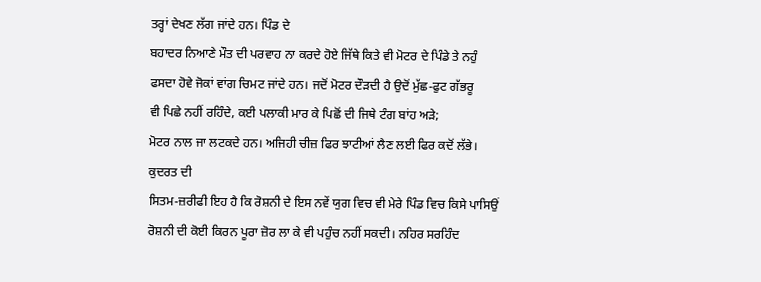ਤਰ੍ਹਾਂ ਦੇਖਣ ਲੱਗ ਜਾਂਦੇ ਹਨ। ਪਿੰਡ ਦੇ
ਬਹਾਦਰ ਨਿਆਣੇ ਮੌਤ ਦੀ ਪਰਵਾਹ ਨਾ ਕਰਦੇ ਹੋਏ ਜਿੱਥੇ ਕਿਤੇ ਵੀ ਮੋਟਰ ਦੇ ਪਿੰਡੇ ਤੇ ਨਹੁੰ
ਫਸਦਾ ਹੋਵੇ ਜੋਕਾਂ ਵਾਂਗ ਚਿਮਟ ਜਾਂਦੇ ਹਨ। ਜਦੋਂ ਮੋਟਰ ਦੌਡ਼ਦੀ ਹੈ ਉਦੋਂ ਮੁੱਛ-ਫੁਟ ਗੱਭਰੂ
ਵੀ ਪਿਛੇ ਨਹੀਂ ਰਹਿੰਦੇ, ਕਈ ਪਲਾਕੀ ਮਾਰ ਕੇ ਪਿਛੋਂ ਦੀ ਜਿਥੇ ਟੰਗ ਬਾਂਹ ਅਡ਼ੇ;
ਮੋਟਰ ਨਾਲ ਜਾ ਲਟਕਦੇ ਹਨ। ਅਜਿਹੀ ਚੀਜ਼ ਫਿਰ ਝਾਟੀਆਂ ਲੈਣ ਲਈ ਫਿਰ ਕਦੋਂ ਲੱਭੇ।
ਕੁਦਰਤ ਦੀ
ਸਿਤਮ-ਜ਼ਰੀਫੀ ਇਹ ਹੈ ਕਿ ਰੋਸ਼ਨੀ ਦੇ ਇਸ ਨਵੇਂ ਯੁਗ ਵਿਚ ਵੀ ਮੇਰੇ ਪਿੰਡ ਵਿਚ ਕਿਸੇ ਪਾਸਿਉਂ
ਰੋਸ਼ਨੀ ਦੀ ਕੋਈ ਕਿਰਨ ਪੂਰਾ ਜ਼ੋਰ ਲਾ ਕੇ ਵੀ ਪਹੁੰਚ ਨਹੀਂ ਸਕਦੀ। ਨਹਿਰ ਸਰਹਿੰਦ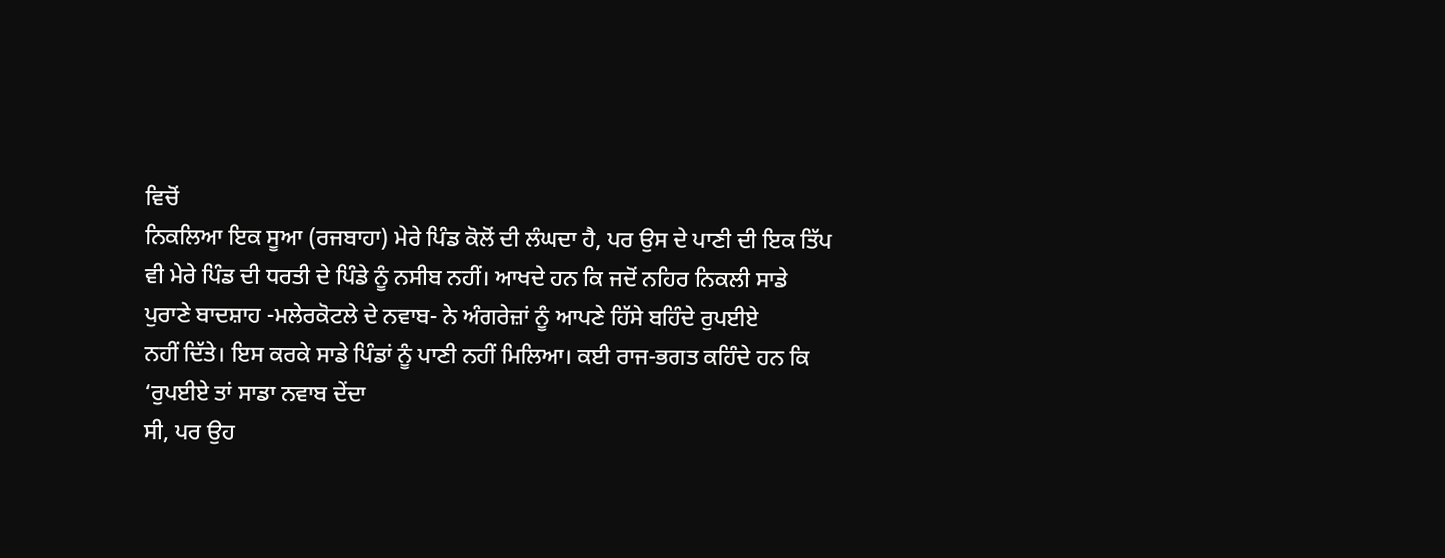ਵਿਚੋਂ
ਨਿਕਲਿਆ ਇਕ ਸੂਆ (ਰਜਬਾਹਾ) ਮੇਰੇ ਪਿੰਡ ਕੋਲੋਂ ਦੀ ਲੰਘਦਾ ਹੈ, ਪਰ ਉਸ ਦੇ ਪਾਣੀ ਦੀ ਇਕ ਤਿੱਪ
ਵੀ ਮੇਰੇ ਪਿੰਡ ਦੀ ਧਰਤੀ ਦੇ ਪਿੰਡੇ ਨੂੰ ਨਸੀਬ ਨਹੀਂ। ਆਖਦੇ ਹਨ ਕਿ ਜਦੋਂ ਨਹਿਰ ਨਿਕਲੀ ਸਾਡੇ
ਪੁਰਾਣੇ ਬਾਦਸ਼ਾਹ -ਮਲੇਰਕੋਟਲੇ ਦੇ ਨਵਾਬ- ਨੇ ਅੰਗਰੇਜ਼ਾਂ ਨੂੰ ਆਪਣੇ ਹਿੱਸੇ ਬਹਿੰਦੇ ਰੁਪਈਏ
ਨਹੀਂ ਦਿੱਤੇ। ਇਸ ਕਰਕੇ ਸਾਡੇ ਪਿੰਡਾਂ ਨੂੰ ਪਾਣੀ ਨਹੀਂ ਮਿਲਿਆ। ਕਈ ਰਾਜ-ਭਗਤ ਕਹਿੰਦੇ ਹਨ ਕਿ
‘ਰੁਪਈਏ ਤਾਂ ਸਾਡਾ ਨਵਾਬ ਦੇਂਦਾ
ਸੀ, ਪਰ ਉਹ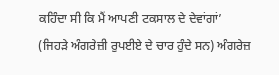ਕਹਿੰਦਾ ਸੀ ਕਿ ਮੈਂ ਆਪਣੀ ਟਕਸਾਲ ਦੇ ਦੇਵਾਂਗਾਂ’
(ਜਿਹਡ਼ੇ ਅੰਗਰੇਜ਼ੀ ਰੁਪਈਏ ਦੇ ਚਾਰ ਹੁੰਦੇ ਸਨ) ਅੰਗਰੇਜ਼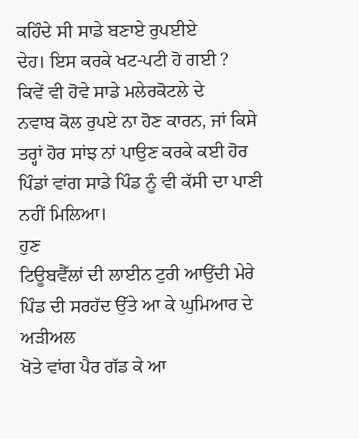ਕਹਿੰਦੇ ਸੀ ਸਾਡੇ ਬਣਾਏ ਰੁਪਈਏ
ਦੇਹ। ਇਸ ਕਰਕੇ ਖਟ-ਪਟੀ ਹੋ ਗਈ ?
ਕਿਵੇਂ ਵੀ ਹੋਵੇ ਸਾਡੇ ਮਲੇਰਕੋਟਲੇ ਦੇ
ਨਵਾਬ ਕੋਲ ਰੁਪਏ ਨਾ ਹੋਣ ਕਾਰਨ, ਜਾਂ ਕਿਸੇ ਤਰ੍ਹਾਂ ਹੋਰ ਸਾਂਝ ਨਾਂ ਪਾਉਣ ਕਰਕੇ ਕਈ ਹੋਰ
ਪਿੰਡਾਂ ਵਾਂਗ ਸਾਡੇ ਪਿੰਡ ਨੂੰ ਵੀ ਕੱਸੀ ਦਾ ਪਾਣੀ ਨਹੀਂ ਮਿਲਿਆ।
ਹੁਣ
ਟਿਊਬਵੈੱਲਾਂ ਦੀ ਲਾਈਨ ਟੁਰੀ ਆਉਂਦੀ ਮੇਰੇ ਪਿੰਡ ਦੀ ਸਰਹੱਦ ਉੱਤੇ ਆ ਕੇ ਘੁਮਿਆਰ ਦੇ ਅਡ਼ੀਅਲ
ਖੋਤੇ ਵਾਂਗ ਪੈਰ ਗੱਡ ਕੇ ਆ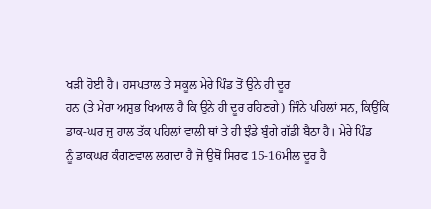ਖਡ਼ੀ ਹੋਈ ਹੈ। ਹਸਪਤਾਲ ਤੇ ਸਕੂਲ ਮੇਰੇ ਪਿੰਡ ਤੋਂ ਉਨੇ ਹੀ ਦੂਰ
ਹਨ (ਤੇ ਮੇਰਾ ਅਸ਼ੁਭ ਖਿਆਲ ਹੈ ਕਿ ਉਨੇ ਹੀ ਦੂਰ ਰਹਿਣਗੇ) ਜਿੰਨੇ ਪਹਿਲਾਂ ਸਨ, ਕਿਉਂਕਿ
ਡਾਕ-ਘਰ ਜੁ ਹਾਲ ਤੱਕ ਪਹਿਲਾਂ ਵਾਲੀ ਥਾਂ ਤੇ ਹੀ ਝੰਡੇ ਬੁੰਗੇ ਗੱਡੀ ਬੈਠਾ ਹੈ। ਮੇਰੇ ਪਿੰਡ
ਨੂੰ ਡਾਕਘਰ ਕੰਗਣਵਾਲ ਲਗਦਾ ਹੈ ਜੋ ਉਥੋਂ ਸਿਰਫ 15-16ਮੀਲ ਦੂਰ ਹੈ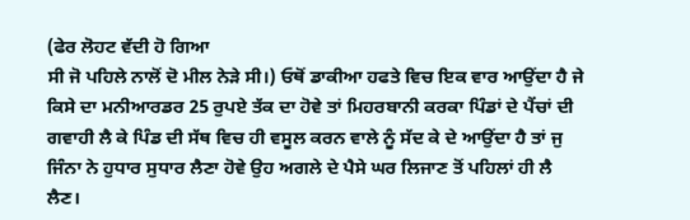(ਫੇਰ ਲੋਹਟ ਵੱਦੀ ਹੋ ਗਿਆ
ਸੀ ਜੋ ਪਹਿਲੇ ਨਾਲੋਂ ਦੋ ਮੀਲ ਨੇਡ਼ੇ ਸੀ।) ਓਥੋਂ ਡਾਕੀਆ ਹਫਤੇ ਵਿਚ ਇਕ ਵਾਰ ਆਉਂਦਾ ਹੈ ਜੇ
ਕਿਸੇ ਦਾ ਮਨੀਆਰਡਰ 25 ਰੁਪਏ ਤੱਕ ਦਾ ਹੋਵੇ ਤਾਂ ਮਿਹਰਬਾਨੀ ਕਰਕਾ ਪਿੰਡਾਂ ਦੇ ਪੈਂਚਾਂ ਦੀ
ਗਵਾਹੀ ਲੈ ਕੇ ਪਿੰਡ ਦੀ ਸੱਥ ਵਿਚ ਹੀ ਵਸੂਲ ਕਰਨ ਵਾਲੇ ਨੂੰ ਸੱਦ ਕੇ ਦੇ ਆਉਂਦਾ ਹੈ ਤਾਂ ਜੁ
ਜਿੰਨਾ ਨੇ ਹੁਧਾਰ ਸੁਧਾਰ ਲੈਣਾ ਹੋਵੇ ਉਹ ਅਗਲੇ ਦੇ ਪੈਸੇ ਘਰ ਲਿਜਾਣ ਤੋਂ ਪਹਿਲਾਂ ਹੀ ਲੈ
ਲੈਣ।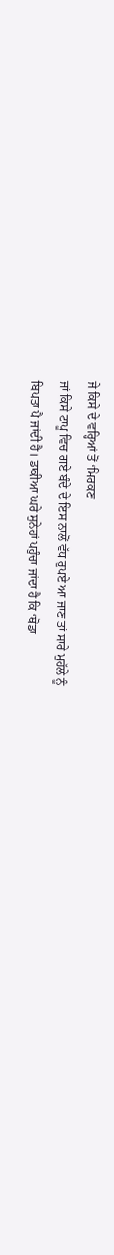ਜੇ ਕਿਸੇ ਦੇ ਵਰ੍ਹਿਆਂ ਤੋਂ ‘ਮਿਰਕਣ
ਜਾਂ ਕਿਸੇ ਟਾਪੂ ਵਿਚ ਗਏ ਬੰਦੇ ਦੇ ਇਸ ਨਾਲੋਂ ਵੱਧ ਰੁਪਏ ਆ ਜਾਣ ਤਾਂ ਸਾਰੇ ਮੁਹੱਲੇ ਨੂੰ
ਬਿਪਤਾ ਪੈ ਜਾਂਦੀ ਹੈ। ਡਾਕੀਆ ਘਰੇ ਸੁਨੇਹਾਂ ਪਹੁੰਚਾ ਜਾਂਦਾ ਹੈ ਕਿ ‘ਥੋਡਾ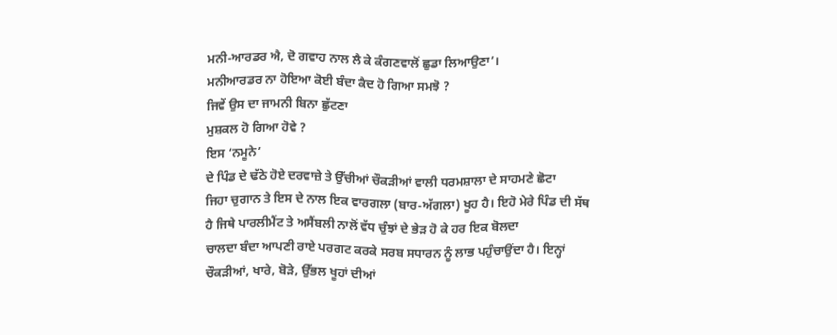ਮਨੀ-ਆਰਡਰ ਐ, ਦੋ ਗਵਾਹ ਨਾਲ ਲੈ ਕੇ ਕੰਗਣਵਾਲੋਂ ਛੁਡਾ ਲਿਆਉਣਾ’।
ਮਨੀਆਰਡਰ ਨਾ ਹੋਇਆ ਕੋਈ ਬੰਦਾ ਕੈਦ ਹੋ ਗਿਆ ਸਮਝੋ ?
ਜਿਵੇਂ ਉਸ ਦਾ ਜਾਮਨੀ ਬਿਨਾ ਛੁੱਟਣਾ
ਮੁਸ਼ਕਲ ਹੋ ਗਿਆ ਹੋਵੇ ?
ਇਸ ‘ਨਮੂਨੇ’
ਦੇ ਪਿੰਡ ਦੇ ਢੱਠੇ ਹੋਏ ਦਰਵਾਜ਼ੇ ਤੇ ਉੱਚੀਆਂ ਚੌਕਡ਼ੀਆਂ ਵਾਲੀ ਧਰਮਸ਼ਾਲਾ ਦੇ ਸਾਹਮਣੇ ਛੋਟਾ
ਜਿਹਾ ਚੁਗਾਨ ਤੇ ਇਸ ਦੇ ਨਾਲ ਇਕ ਵਾਰਗਲਾ (ਬਾਰ-ਅੱਗਲਾ) ਖੂਹ ਹੈ। ਇਹੋ ਮੇਰੇ ਪਿੰਡ ਦੀ ਸੱਥ
ਹੈ ਜਿਥੇ ਪਾਰਲੀਮੈਂਟ ਤੇ ਅਸੈਂਬਲੀ ਨਾਲੋਂ ਵੱਧ ਚੁੰਝਾਂ ਦੇ ਭੇਡ਼ ਹੋ ਕੇ ਹਰ ਇਕ ਬੋਲਦਾ
ਚਾਲਦਾ ਬੰਦਾ ਆਪਣੀ ਰਾਏ ਪਰਗਟ ਕਰਕੇ ਸਰਬ ਸਧਾਰਨ ਨੂੰ ਲਾਭ ਪਹੁੰਚਾਉਂਦਾ ਹੈ। ਇਨ੍ਹਾਂ
ਚੌਕਡ਼ੀਆਂ, ਖਾਰੇ, ਬੋਡ਼ੇ, ਉੱਭਲ ਖੂਹਾਂ ਦੀਆਂ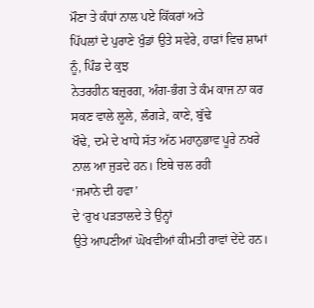ਮੌਣਾ ਤੇ ਕੰਧਾਂ ਨਾਲ ਪਏ ਕਿੱਕਰਾਂ ਅਤੇ
ਪਿੱਪਲਾਂ ਦੇ ਪੁਰਾਣੇ ਖੁੰਡਾਂ ਉਤੇ ਸਵੇਰੇ, ਹਾਡ਼ਾਂ ਵਿਚ ਸ਼ਾਮਾਂ ਨੂੰ, ਪਿੰਡ ਦੇ ਕੁਝ
ਨੇਤਰਹੀਨ ਬਜ਼ੁਰਗ, ਅੰਗ-ਭੰਗ ਤੇ ਕੰਮ ਕਾਜ ਨਾ ਕਰ ਸਕਣ ਵਾਲੇ ਲੂਲੇ, ਲੰਗਡ਼ੇ, ਕਾਣੇ, ਬੁੱਢੇ
ਖੌਢੇ, ਦਮੇ ਦੇ ਖਾਧੇ ਸੱਤ ਅੱਠ ਮਹਾਨੁਭਾਵ ਪੂਰੇ ਨਖਰੇ ਨਾਲ ਆ ਜੁਡ਼ਦੇ ਹਨ। ਇਥੇ ਚਲ ਰਹੀ
‘ਜਮਾਨੇ ਦੀ ਹਵਾ’
ਦੇ ‘ਰੁਖ ਪਡ਼ਤਾਲਦੇ ਤੇ ਉਨ੍ਹਾਂ
ਉਤੇ ਆਪਣੀਆਂ ਘੋਖਵੀਆਂ ਕੀਮਤੀ ਰਾਵਾਂ ਦੇਂਦੇ ਹਨ।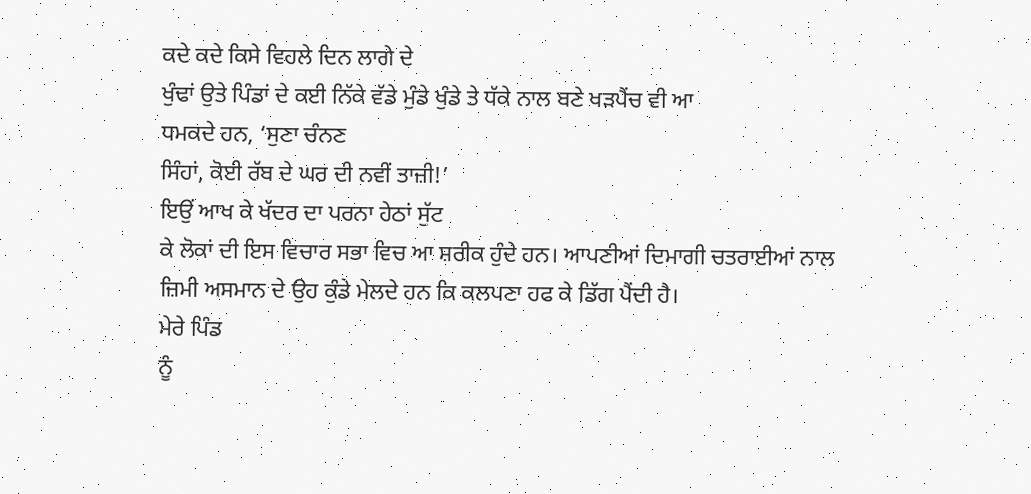ਕਦੇ ਕਦੇ ਕਿਸੇ ਵਿਹਲੇ ਦਿਨ ਲਾਗੇ ਦੇ
ਖੁੰਢਾਂ ਉਤੇ ਪਿੰਡਾਂ ਦੇ ਕਈ ਨਿੱਕੇ ਵੱਡੇ ਮੁੰਡੇ ਖੁੰਡੇ ਤੇ ਧੱਕੇ ਨਾਲ ਬਣੇ ਖਡ਼ਪੈਂਚ ਵੀ ਆ
ਧਮਕਦੇ ਹਨ, ‘ਸੁਣਾ ਚੰਨਣ
ਸਿੰਹਾਂ, ਕੋਈ ਰੱਬ ਦੇ ਘਰ ਦੀ ਨਵੀਂ ਤਾਜ਼ੀ!’
ਇਉਂ ਆਖ ਕੇ ਖੱਦਰ ਦਾ ਪਰਨਾ ਹੇਠਾਂ ਸੁੱਟ
ਕੇ ਲੋਕਾਂ ਦੀ ਇਸ ਵਿਚਾਰ ਸਭਾ ਵਿਚ ਆ ਸ਼ਰੀਕ ਹੁੰਦੇ ਹਨ। ਆਪਣੀਆਂ ਦਿਮਾਗੀ ਚਤਰਾਈਆਂ ਨਾਲ
ਜ਼ਿਮੀ ਅਸਮਾਨ ਦੇ ਉਹ ਕੁੰਡੇ ਮੇਲਦੇ ਹਨ ਕਿ ਕਲਪਣਾ ਹਫ ਕੇ ਡਿੱਗ ਪੈਂਦੀ ਹੈ।
ਮੇਰੇ ਪਿੰਡ
ਨੂੰ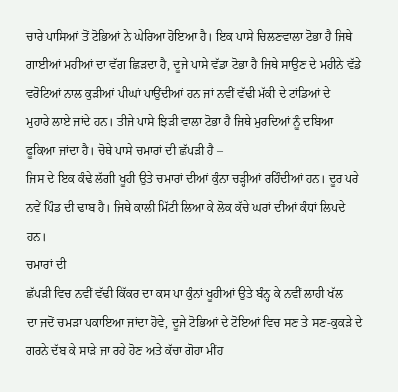ਚਾਰੇ ਪਾਸਿਆਂ ਤੋਂ ਟੋਭਿਆਂ ਨੇ ਘੇਰਿਆ ਹੋਇਆ ਹੈ। ਇਕ ਪਾਸੇ ਚਿਲਣਵਾਲਾ ਟੋਭਾ ਹੈ ਜਿਥੇ
ਗਾਈਆਂ ਮਹੀਆਂ ਦਾ ਵੱਗ ਛਿਡ਼ਦਾ ਹੈ, ਦੂਜੇ ਪਾਸੇ ਵੱਡਾ ਟੋਭਾ ਹੈ ਜਿਥੇ ਸਾਉਣ ਦੇ ਮਹੀਨੇ ਵੱਡੇ
ਵਰੋਟਿਆਂ ਨਾਲ ਕੁਡ਼ੀਆਂ ਪੀਘਾਂ ਪਾਉਂਦੀਆਂ ਹਨ ਜਾਂ ਨਵੀਂ ਵੱਢੀ ਮੱਕੀ ਦੇ ਟਾਂਡਿਆਂ ਦੇ
ਮੁਹਾਰੇ ਲਾਏ ਜਾਂਦੇ ਹਨ। ਤੀਜੇ ਪਾਸੇ ਝਿਡ਼ੀ ਵਾਲਾ ਟੋਭਾ ਹੈ ਜਿਥੇ ਮੁਰਦਿਆਂ ਨੂੰ ਦਬਿਆ
ਫੂਕਿਆ ਜਾਂਦਾ ਹੈ। ਚੋਥੇ ਪਾਸੇ ਚਮਾਰਾਂ ਦੀ ਛੱਪਡ਼ੀ ਹੈ –
ਜਿਸ ਦੇ ਇਕ ਕੰਢੇ ਲੱਗੀ ਖੂਹੀ ਉਤੇ ਚਮਾਰਾਂ ਦੀਆਂ ਕੁੰਨਾ ਚਡ਼੍ਹੀਆਂ ਰਹਿੰਦੀਆਂ ਹਨ। ਦੂਰ ਪਰੇ
ਨਵੇਂ ਪਿੰਡ ਦੀ ਢਾਬ ਹੈ। ਜਿਥੇ ਕਾਲੀ ਮਿੱਟੀ ਲਿਆ ਕੇ ਲੋਕ ਕੱਚੇ ਘਰਾਂ ਦੀਆਂ ਕੰਧਾਂ ਲਿਪਦੇ
ਹਨ।
ਚਮਾਰਾਂ ਦੀ
ਛੱਪਡ਼ੀ ਵਿਚ ਨਵੀਂ ਵੱਢੀ ਕਿੱਕਰ ਦਾ ਕਸ ਪਾ ਕੁੰਨਾਂ ਖੂਹੀਆਂ ਉਤੇ ਬੰਨ੍ਹ ਕੇ ਨਵੀਂ ਲਾਹੀ ਖੱਲ
ਦਾ ਜਦੋਂ ਚਮਡ਼ਾ ਪਕਾਇਆ ਜਾਂਦਾ ਹੋਵੇ, ਦੂਜੇ ਟੋਭਿਆਂ ਦੇ ਟੋਇਆਂ ਵਿਚ ਸਣ ਤੇ ਸਣ-ਕੁਕਡ਼ੇ ਦੇ
ਗਰਨੇ ਦੱਬ ਕੇ ਸਾਡ਼ੇ ਜਾ ਰਹੇ ਹੋਣ ਅਤੇ ਕੱਚਾ ਗੋਹਾ ਮੀਂਹ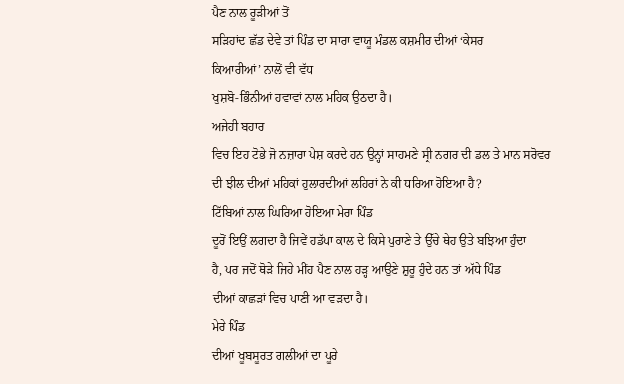ਪੈਣ ਨਾਲ ਰੂਡ਼ੀਆਂ ਤੋਂ
ਸਡ਼ਿਹਾਂਦ ਛੱਡ ਦੇਵੇ ਤਾਂ ਪਿੰਡ ਦਾ ਸਾਰਾ ਵਾਯੂ ਮੰਡਲ ਕਸ਼ਮੀਰ ਦੀਆਂ ‘ਕੇਸਰ
ਕਿਆਰੀਆਂ’ ਨਾਲੋਂ ਵੀ ਵੱਧ
ਖੁਸ਼ਬੋ-ਭਿੰਨੀਆਂ ਹਵਾਵਾਂ ਨਾਲ ਮਹਿਕ ਉਠਦਾ ਹੈ।
ਅਜੇਹੀ ਬਹਾਰ
ਵਿਚ ਇਹ ਟੋਭੇ ਜੋ ਨਜ਼ਾਰਾ ਪੇਸ਼ ਕਰਦੇ ਹਨ ਉਨ੍ਹਾਂ ਸਾਹਮਣੇ ਸ੍ਰੀ ਨਗਰ ਦੀ ਡਲ ਤੇ ਮਾਨ ਸਰੋਵਰ
ਦੀ ਝੀਲ ਦੀਆਂ ਮਹਿਕਾਂ ਹੁਲਾਰਦੀਆਂ ਲਹਿਰਾਂ ਨੇ ਕੀ ਧਰਿਆ ਹੋਇਆ ਹੈ?
ਟਿੱਬਿਆਂ ਨਾਲ ਘਿਰਿਆ ਹੋਇਆ ਮੇਰਾ ਪਿੰਡ
ਦੂਰੋਂ ਇਉਂ ਲਗਦਾ ਹੈ ਜਿਵੇਂ ਹਡੱਪਾ ਕਾਲ ਦੇ ਕਿਸੇ ਪੁਰਾਣੇ ਤੇ ਉੱਚੇ ਥੇਹ ਉਤੇ ਬਝਿਆ ਹੁੰਦਾ
ਹੈ, ਪਰ ਜਦੋਂ ਥੋਡ਼ੇ ਜਿਹੇ ਮੀਂਹ ਪੈਣ ਨਾਲ ਹਡ਼੍ਹ ਆਉਣੇ ਸ਼ੁਰੂ ਹੁੰਦੇ ਹਨ ਤਾਂ ਅੱਧੇ ਪਿੰਡ
ਦੀਆਂ ਕਾਛਡ਼ਾਂ ਵਿਚ ਪਾਣੀ ਆ ਵਡ਼ਦਾ ਹੈ।
ਮੇਰੇ ਪਿੰਡ
ਦੀਆਂ ਖੂਬਸੂਰਤ ਗਲੀਆਂ ਦਾ ਪੂਰੇ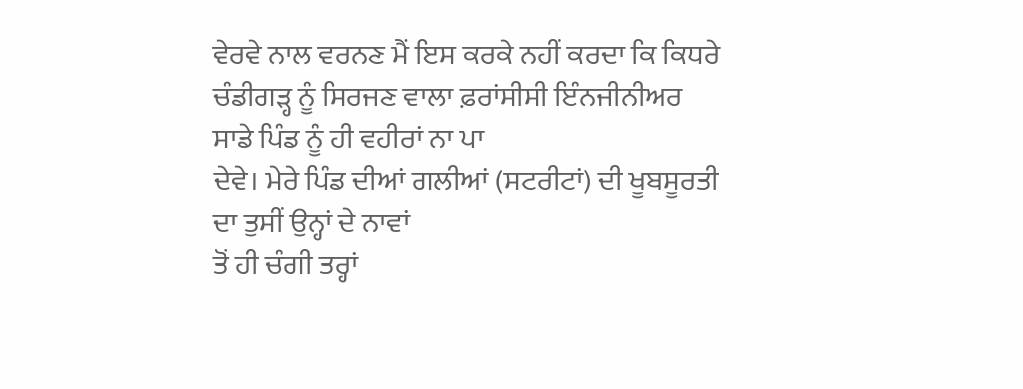ਵੇਰਵੇ ਨਾਲ ਵਰਨਣ ਮੈਂ ਇਸ ਕਰਕੇ ਨਹੀਂ ਕਰਦਾ ਕਿ ਕਿਧਰੇ
ਚੰਡੀਗਡ਼੍ਹ ਨੂੰ ਸਿਰਜਣ ਵਾਲਾ ਫ਼ਰਾਂਸੀਸੀ ਇੰਨਜੀਨੀਅਰ ਸਾਡੇ ਪਿੰਡ ਨੂੰ ਹੀ ਵਹੀਰਾਂ ਨਾ ਪਾ
ਦੇਵੇ। ਮੇਰੇ ਪਿੰਡ ਦੀਆਂ ਗਲੀਆਂ (ਸਟਰੀਟਾਂ) ਦੀ ਖੂਬਸੂਰਤੀ ਦਾ ਤੁਸੀਂ ਉਨ੍ਹਾਂ ਦੇ ਨਾਵਾਂ
ਤੋਂ ਹੀ ਚੰਗੀ ਤਰ੍ਹਾਂ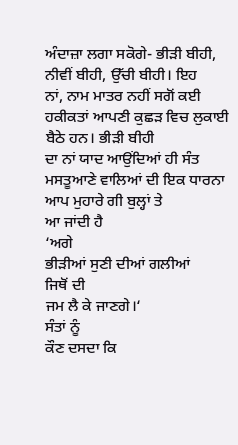ਅੰਦਾਜ਼ਾ ਲਗਾ ਸਕੋਗੇ- ਭੀਡ਼ੀ ਬੀਹੀ, ਨੀਵੀਂ ਬੀਹੀ, ਉੱਚੀ ਬੀਹੀ। ਇਹ
ਨਾਂ, ਨਾਮ ਮਾਤਰ ਨਹੀਂ ਸਗੋਂ ਕਈ ਹਕੀਕਤਾਂ ਆਪਣੀ ਕੁਛਡ਼ ਵਿਚ ਲੁਕਾਈ ਬੈਠੇ ਹਨ। ਭੀਡ਼ੀ ਬੀਹੀ
ਦਾ ਨਾਂ ਯਾਦ ਆਉਂਦਿਆਂ ਹੀ ਸੰਤ ਮਸਤੂਆਣੇ ਵਾਲਿਆਂ ਦੀ ਇਕ ਧਾਰਨਾ ਆਪ ਮੁਹਾਰੇ ਗੀ ਬੁਲ੍ਹਾਂ ਤੇ
ਆ ਜਾਂਦੀ ਹੈ
‘ਅਗੇ
ਭੀਡ਼ੀਆਂ ਸੁਣੀ ਦੀਆਂ ਗਲੀਆਂ
ਜਿਥੋਂ ਦੀ
ਜਮ ਲੈ ਕੇ ਜਾਣਗੇ।‘
ਸੰਤਾਂ ਨੂੰ
ਕੌਣ ਦਸਦਾ ਕਿ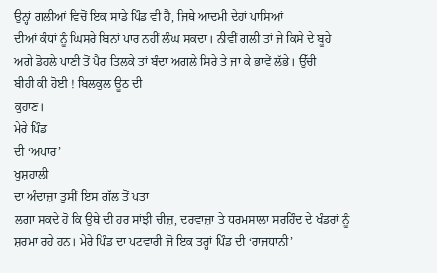ਉਨ੍ਹਾਂ ਗਲੀਆਂ ਵਿਚੋਂ ਇਕ ਸਾਡੇ ਪਿੰਡ ਵੀ ਹੈ, ਜਿਥੇ ਆਦਮੀ ਦੇਹਾਂ ਪਾਸਿਆਂ
ਦੀਆਂ ਕੰਧਾਂ ਨੂੰ ਘਿਸਰੇ ਬਿਨਾਂ ਪਾਰ ਨਹੀਂ ਲੰਘ ਸਕਦਾ। ਨੀਵੀਂ ਗਲੀ ਤਾਂ ਜੇ ਕਿਸੇ ਦੇ ਬੂਹੇ
ਅਗੇ ਡੋਹਲੇ ਪਾਣੀ ਤੋਂ ਪੈਰ ਤਿਲਕੇ ਤਾਂ ਬੰਦਾ ਅਗਲੇ ਸਿਰੇ ਤੇ ਜਾ ਕੇ ਭਾਵੇਂ ਲੱਭੇ। ਉੱਚੀ
ਬੀਹੀ ਕੀ ਹੋਈ ! ਬਿਲਕੁਲ ਊਠ ਦੀ
ਕੁਹਾਣ।
ਮੇਰੇ ਪਿੰਡ
ਦੀ ‘ਅਪਾਰ’
ਖੁਸ਼ਹਾਲੀ
ਦਾ ਅੰਦਾਜ਼ਾ ਤੁਸੀਂ ਇਸ ਗੱਲ ਤੋਂ ਪਤਾ
ਲਗਾ ਸਕਦੇ ਹੋ ਕਿ ਉਥੇ ਦੀ ਹਰ ਸਾਂਝੀ ਚੀਜ਼, ਦਰਵਾਜ਼ਾ ਤੇ ਧਰਮਸਾਲਾ ਸਰਹਿੰਦ ਦੇ ਖੰਡਰਾਂ ਨੂੰ
ਸ਼ਰਮਾ ਰਹੇ ਹਨ। ਮੇਰੇ ਪਿੰਡ ਦਾ ਪਟਵਾਰੀ ਜੋ ਇਕ ਤਰ੍ਹਾਂ ਪਿੰਡ ਦੀ ‘ਰਾਜਧਾਨੀ’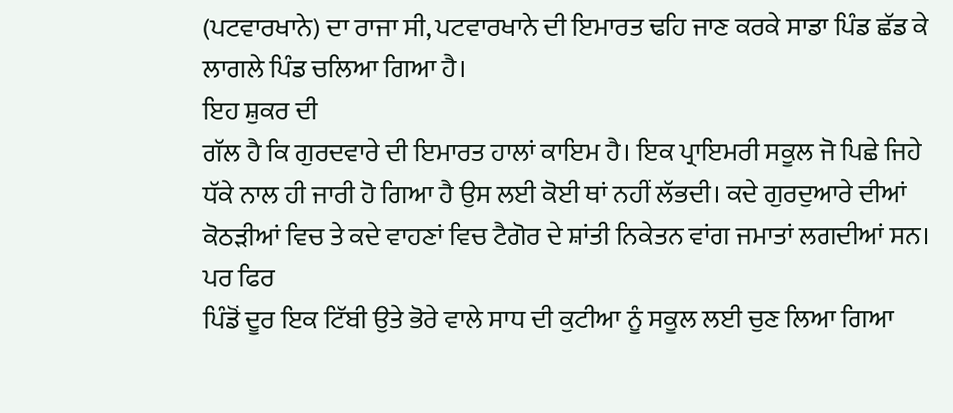(ਪਟਵਾਰਖਾਨੇ) ਦਾ ਰਾਜਾ ਸੀ, ਪਟਵਾਰਖਾਨੇ ਦੀ ਇਮਾਰਤ ਢਹਿ ਜਾਣ ਕਰਕੇ ਸਾਡਾ ਪਿੰਡ ਛੱਡ ਕੇ
ਲਾਗਲੇ ਪਿੰਡ ਚਲਿਆ ਗਿਆ ਹੈ।
ਇਹ ਸ਼ੁਕਰ ਦੀ
ਗੱਲ ਹੈ ਕਿ ਗੁਰਦਵਾਰੇ ਦੀ ਇਮਾਰਤ ਹਾਲਾਂ ਕਾਇਮ ਹੈ। ਇਕ ਪ੍ਰਾਇਮਰੀ ਸਕੂਲ ਜੋ ਪਿਛੇ ਜਿਹੇ
ਧੱਕੇ ਨਾਲ ਹੀ ਜਾਰੀ ਹੋ ਗਿਆ ਹੈ ਉਸ ਲਈ ਕੋਈ ਥਾਂ ਨਹੀਂ ਲੱਭਦੀ। ਕਦੇ ਗੁਰਦੁਆਰੇ ਦੀਆਂ
ਕੋਠਡ਼ੀਆਂ ਵਿਚ ਤੇ ਕਦੇ ਵਾਹਣਾਂ ਵਿਚ ਟੈਗੋਰ ਦੇ ਸ਼ਾਂਤੀ ਨਿਕੇਤਨ ਵਾਂਗ ਜਮਾਤਾਂ ਲਗਦੀਆਂ ਸਨ।
ਪਰ ਫਿਰ
ਪਿੰਡੋਂ ਦੂਰ ਇਕ ਟਿੱਬੀ ਉਤੇ ਭੋਰੇ ਵਾਲੇ ਸਾਧ ਦੀ ਕੁਟੀਆ ਨੂੰ ਸਕੂਲ ਲਈ ਚੁਣ ਲਿਆ ਗਿਆ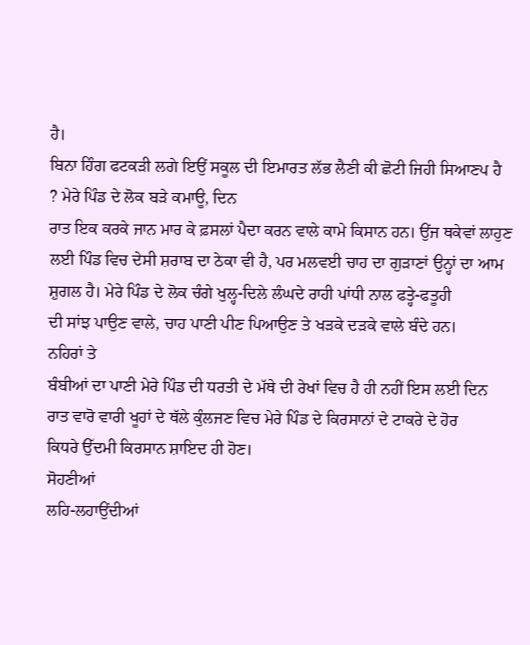ਹੈ।
ਬਿਨਾ ਹਿੰਗ ਫਟਕਡ਼ੀ ਲਗੇ ਇਉਂ ਸਕੂਲ ਦੀ ਇਮਾਰਤ ਲੱਭ ਲੈਣੀ ਕੀ ਛੋਟੀ ਜਿਹੀ ਸਿਆਣਪ ਹੈ
? ਮੇਰੇ ਪਿੰਡ ਦੇ ਲੋਕ ਬਡ਼ੇ ਕਮਾਊ, ਦਿਨ
ਰਾਤ ਇਕ ਕਰਕੇ ਜਾਨ ਮਾਰ ਕੇ ਫ਼ਸਲਾਂ ਪੈਦਾ ਕਰਨ ਵਾਲੇ ਕਾਮੇ ਕਿਸਾਨ ਹਨ। ਉਂਜ ਥਕੇਵਾਂ ਲਾਹੁਣ
ਲਈ ਪਿੰਡ ਵਿਚ ਦੇਸੀ ਸ਼ਰਾਬ ਦਾ ਠੇਕਾ ਵੀ ਹੈ, ਪਰ ਮਲਵਈ ਚਾਹ ਦਾ ਗੁਡ਼ਾਣਾਂ ਉਨ੍ਹਾਂ ਦਾ ਆਮ
ਸ਼ੁਗਲ ਹੈ। ਮੇਰੇ ਪਿੰਡ ਦੇ ਲੋਕ ਚੰਗੇ ਖੁਲ੍ਹ-ਦਿਲੇ ਲੰਘਦੇ ਰਾਹੀ ਪਾਂਧੀ ਨਾਲ ਫਤ੍ਹੇ-ਫਤੂਹੀ
ਦੀ ਸਾਂਝ ਪਾਉਣ ਵਾਲੇ, ਚਾਹ ਪਾਣੀ ਪੀਣ ਪਿਆਉਣ ਤੇ ਖਡ਼ਕੇ ਦਡ਼ਕੇ ਵਾਲੇ ਬੰਦੇ ਹਨ।
ਨਹਿਰਾਂ ਤੇ
ਬੰਬੀਆਂ ਦਾ ਪਾਣੀ ਮੇਰੇ ਪਿੰਡ ਦੀ ਧਰਤੀ ਦੇ ਮੱਥੇ ਦੀ ਰੇਖਾਂ ਵਿਚ ਹੈ ਹੀ ਨਹੀਂ ਇਸ ਲਈ ਦਿਨ
ਰਾਤ ਵਾਰੋ ਵਾਰੀ ਖੂਹਾਂ ਦੇ ਥੱਲੇ ਕੁੰਲਜਣ ਵਿਚ ਮੇਰੇ ਪਿੰਡ ਦੇ ਕਿਰਸਾਨਾਂ ਦੇ ਟਾਕਰੇ ਦੇ ਹੋਰ
ਕਿਧਰੇ ਉੱਦਮੀ ਕਿਰਸਾਨ ਸ਼ਾਇਦ ਹੀ ਹੋਣ।
ਸੋਹਣੀਆਂ
ਲਹਿ-ਲਹਾਉਂਦੀਆਂ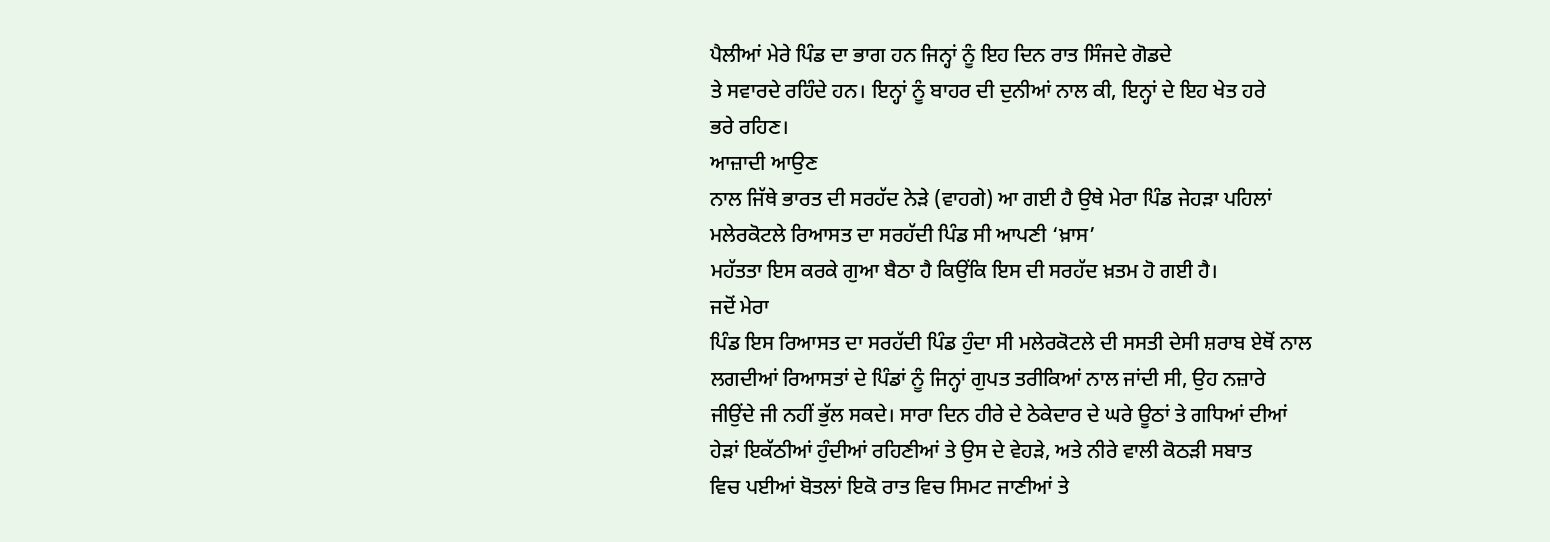ਪੈਲੀਆਂ ਮੇਰੇ ਪਿੰਡ ਦਾ ਭਾਗ ਹਨ ਜਿਨ੍ਹਾਂ ਨੂੰ ਇਹ ਦਿਨ ਰਾਤ ਸਿੰਜਦੇ ਗੋਡਦੇ
ਤੇ ਸਵਾਰਦੇ ਰਹਿੰਦੇ ਹਨ। ਇਨ੍ਹਾਂ ਨੂੰ ਬਾਹਰ ਦੀ ਦੁਨੀਆਂ ਨਾਲ ਕੀ, ਇਨ੍ਹਾਂ ਦੇ ਇਹ ਖੇਤ ਹਰੇ
ਭਰੇ ਰਹਿਣ।
ਆਜ਼ਾਦੀ ਆਉਣ
ਨਾਲ ਜਿੱਥੇ ਭਾਰਤ ਦੀ ਸਰਹੱਦ ਨੇਡ਼ੇ (ਵਾਹਗੇ) ਆ ਗਈ ਹੈ ਉਥੇ ਮੇਰਾ ਪਿੰਡ ਜੇਹਡ਼ਾ ਪਹਿਲਾਂ
ਮਲੇਰਕੋਟਲੇ ਰਿਆਸਤ ਦਾ ਸਰਹੱਦੀ ਪਿੰਡ ਸੀ ਆਪਣੀ ‘ਖ਼ਾਸ’
ਮਹੱਤਤਾ ਇਸ ਕਰਕੇ ਗੁਆ ਬੈਠਾ ਹੈ ਕਿਉਂਕਿ ਇਸ ਦੀ ਸਰਹੱਦ ਖ਼ਤਮ ਹੋ ਗਈ ਹੈ।
ਜਦੋਂ ਮੇਰਾ
ਪਿੰਡ ਇਸ ਰਿਆਸਤ ਦਾ ਸਰਹੱਦੀ ਪਿੰਡ ਹੁੰਦਾ ਸੀ ਮਲੇਰਕੋਟਲੇ ਦੀ ਸਸਤੀ ਦੇਸੀ ਸ਼ਰਾਬ ਏਥੋਂ ਨਾਲ
ਲਗਦੀਆਂ ਰਿਆਸਤਾਂ ਦੇ ਪਿੰਡਾਂ ਨੂੰ ਜਿਨ੍ਹਾਂ ਗੁਪਤ ਤਰੀਕਿਆਂ ਨਾਲ ਜਾਂਦੀ ਸੀ, ਉਹ ਨਜ਼ਾਰੇ
ਜੀਉਂਦੇ ਜੀ ਨਹੀਂ ਭੁੱਲ ਸਕਦੇ। ਸਾਰਾ ਦਿਨ ਹੀਰੇ ਦੇ ਠੇਕੇਦਾਰ ਦੇ ਘਰੇ ਊਠਾਂ ਤੇ ਗਧਿਆਂ ਦੀਆਂ
ਹੇਡ਼ਾਂ ਇਕੱਠੀਆਂ ਹੁੰਦੀਆਂ ਰਹਿਣੀਆਂ ਤੇ ਉਸ ਦੇ ਵੇਹਡ਼ੇ, ਅਤੇ ਨੀਰੇ ਵਾਲੀ ਕੋਠਡ਼ੀ ਸਬਾਤ
ਵਿਚ ਪਈਆਂ ਬੋਤਲਾਂ ਇਕੋ ਰਾਤ ਵਿਚ ਸਿਮਟ ਜਾਣੀਆਂ ਤੇ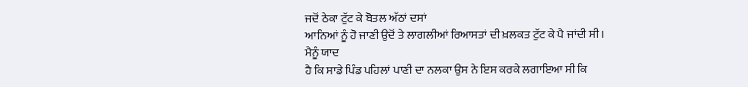ਜਦੋਂ ਠੇਕਾ ਟੁੱਟ ਕੇ ਬੋਤਲ ਅੱਠਾਂ ਦਸਾਂ
ਆਨਿਆਂ ਨੂੰ ਹੋ ਜਾਣੀ ਉਦੋਂ ਤੇ ਲਾਗਲੀਆਂ ਰਿਆਸਤਾਂ ਦੀ ਖ਼ਲਕਤ ਟੁੱਟ ਕੇ ਪੈ ਜਾਂਦੀ ਸੀ।
ਮੈਨੂੰ ਯਾਦ
ਹੈ ਕਿ ਸਾਡੇ ਪਿੰਡ ਪਹਿਲਾਂ ਪਾਣੀ ਦਾ ਨਲਕਾ ਉਸ ਨੇ ਇਸ ਕਰਕੇ ਲਗਾਇਆ ਸੀ ਕਿ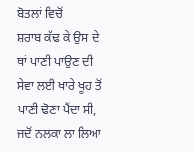ਬੋਤਲਾਂ ਵਿਚੋਂ
ਸ਼ਰਾਬ ਕੱਢ ਕੇ ਉਸ ਦੇ ਥਾਂ ਪਾਣੀ ਪਾਉਣ ਦੀ ਸੇਵਾ ਲਈ ਖਾਰੇ ਖੂਹ ਤੋਂ ਪਾਣੀ ਢੋਣਾ ਪੈਂਦਾ ਸੀ,
ਜਦੋਂ ਨਲਕਾ ਲਾ ਲਿਆ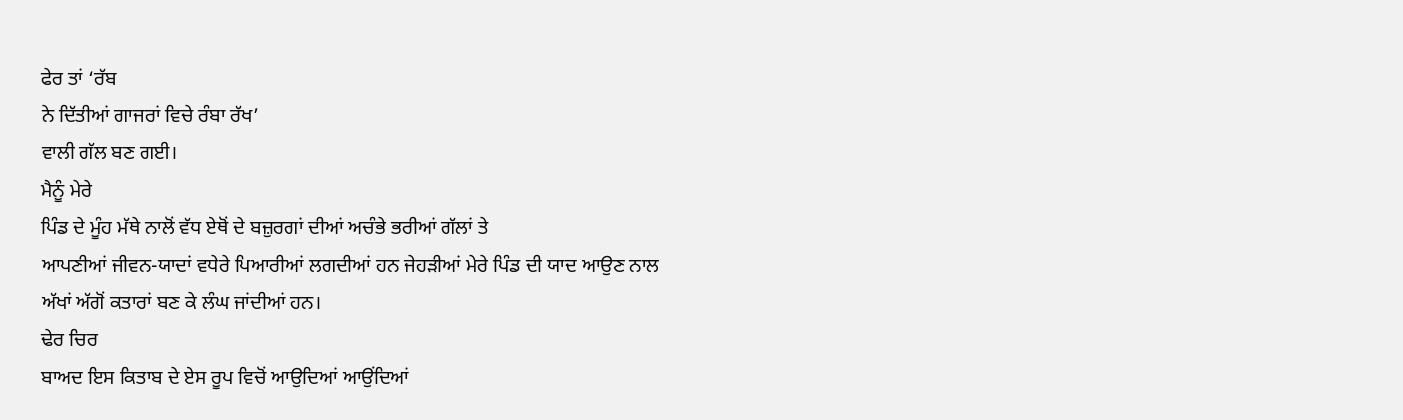ਫੇਰ ਤਾਂ ‘ਰੱਬ
ਨੇ ਦਿੱਤੀਆਂ ਗਾਜਰਾਂ ਵਿਚੇ ਰੰਬਾ ਰੱਖ’
ਵਾਲੀ ਗੱਲ ਬਣ ਗਈ।
ਮੈਨੂੰ ਮੇਰੇ
ਪਿੰਡ ਦੇ ਮੂੰਹ ਮੱਥੇ ਨਾਲੋਂ ਵੱਧ ਏਥੋਂ ਦੇ ਬਜ਼ੁਰਗਾਂ ਦੀਆਂ ਅਚੰਭੇ ਭਰੀਆਂ ਗੱਲਾਂ ਤੇ
ਆਪਣੀਆਂ ਜੀਵਨ-ਯਾਦਾਂ ਵਧੇਰੇ ਪਿਆਰੀਆਂ ਲਗਦੀਆਂ ਹਨ ਜੇਹਡ਼ੀਆਂ ਮੇਰੇ ਪਿੰਡ ਦੀ ਯਾਦ ਆਉਣ ਨਾਲ
ਅੱਖਾਂ ਅੱਗੋਂ ਕਤਾਰਾਂ ਬਣ ਕੇ ਲੰਘ ਜਾਂਦੀਆਂ ਹਨ।
ਢੇਰ ਚਿਰ
ਬਾਅਦ ਇਸ ਕਿਤਾਬ ਦੇ ਏਸ ਰੂਪ ਵਿਚੋਂ ਆਉਦਿਆਂ ਆਉਂਦਿਆਂ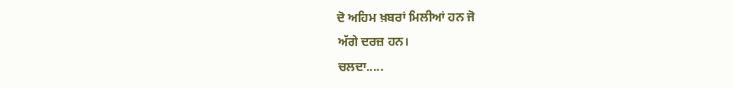ਦੋ ਅਹਿਮ ਖ਼ਬਰਾਂ ਮਿਲੀਆਂ ਹਨ ਜੋ
ਅੱਗੇ ਦਰਜ਼ ਹਨ।
ਚਲਦਾ.....